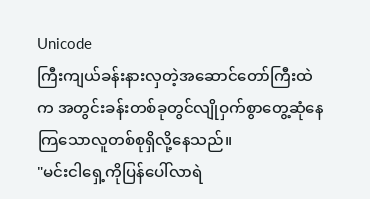Unicode
ကြီးကျယ်ခန်းနားလှတဲ့အဆောင်တော်ကြီးထဲက အတွင်းခန်းတစ်ခုတွင်လျိုဝှက်စွာတွေ့ဆုံနေကြသောလူတစ်စုရှိလို့နေသည်။
"မင်းငါရှေ့ကိုပြန်ပေါ်လာရဲ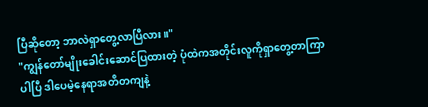ပြီဆိုတော့ ဘာလဲရှာတွေ့လာပြီလား။"
"ကျွန်တော်မျိုးခေါင်းဆောင်ပြထားတဲ့ ပုံထဲကအတိုင်းလူကိုရှာတွေ့တာကြာပါပြီ ဒါပေမဲ့နေရာအတိတကျနဲ့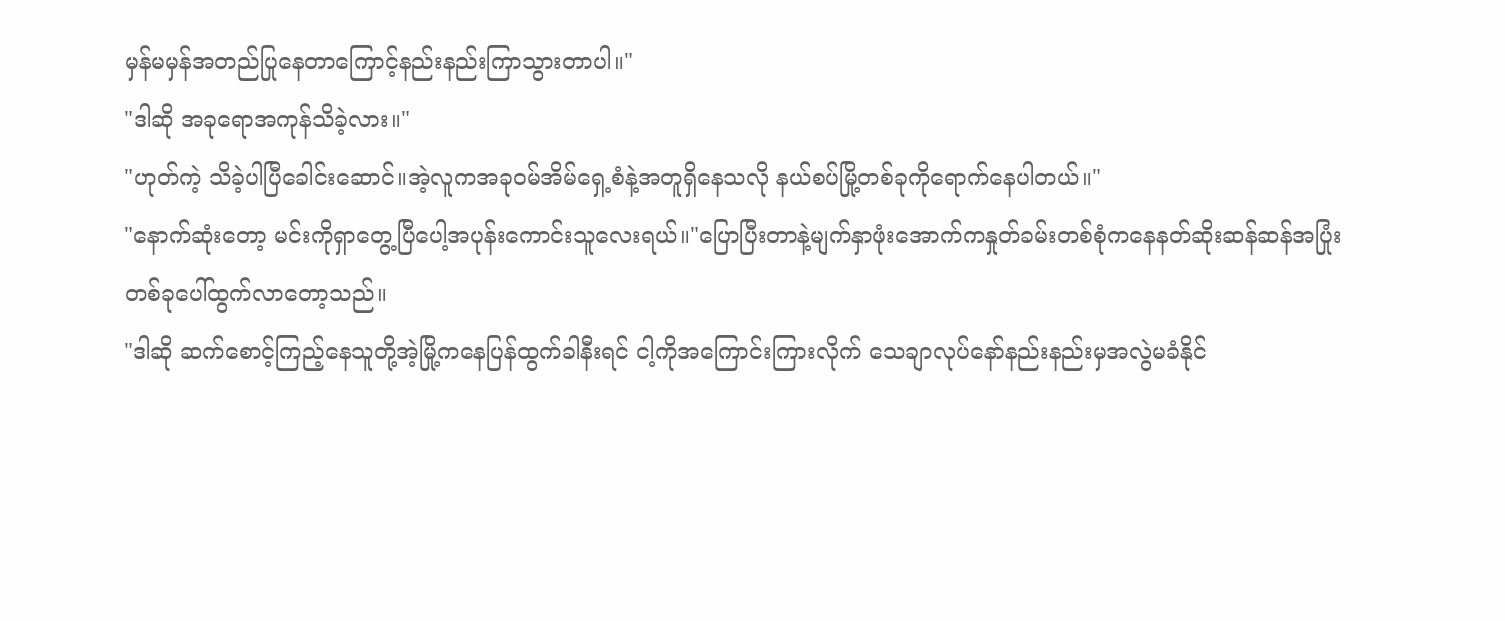မှန်မမှန်အတည်ပြုနေတာကြောင့်နည်းနည်းကြာသွားတာပါ။"
"ဒါဆို အခုရောအကုန်သိခဲ့လား။"
"ဟုတ်ကဲ့ သိခဲ့ပါပြီခေါင်းဆောင်။အဲ့လူကအခုဝမ်အိမ်ရှေ့စံနဲ့အတူရှိနေသလို နယ်စပ်မြို့တစ်ခုကိုရောက်နေပါတယ်။"
"နောက်ဆုံးတော့ မင်းကိုရှာတွေ့ပြီပေါ့အပုန်းကောင်းသူလေးရယ်။"ပြောပြီးတာနဲ့မျက်နှာဖုံးအောက်ကနှုတ်ခမ်းတစ်စုံကနေနတ်ဆိုးဆန်ဆန်အပြုံးတစ်ခုပေါ်ထွက်လာတော့သည်။
"ဒါဆို ဆက်စောင့်ကြည့်နေသူတို့အဲ့မြို့ကနေပြန်ထွက်ခါနီးရင် ငါ့ကိုအကြောင်းကြားလိုက် သေချာလုပ်နော်နည်းနည်းမှအလွဲမခံနိုင်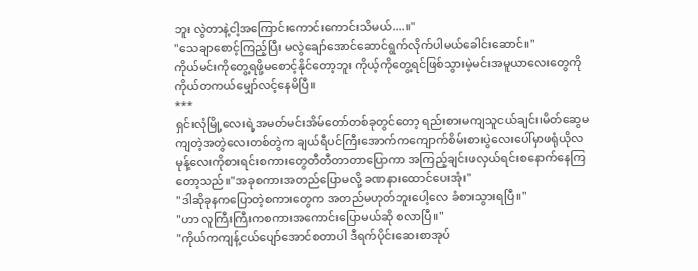ဘူး လွဲတာနဲ့ငါ့အကြောင်းကောင်းကောင်းသိမယ်....။"
"သေချာစောင့်ကြည့်ပြီး မလွဲချော်အောင်ဆောင်ရွက်လိုက်ပါမယ်ခေါင်းဆောင်။"
ကိုယ်မင်းကိုတွေ့ရဖို့မစောင့်နိုင်တော့ဘူး ကိုယ့်ကိုတွေ့ရင်ဖြစ်သွားမဲ့မင်းအမူယာလေးတွေကို ကိုယ်တကယ်မျှော်လင့်နေမိပြီ။
***
ရှင်းလုံမြို့လေးရဲ့အမတ်မင်းအိမ်တော်တစ်ခုတွင်တော့ ရည်းစားမကျသူငယ်ချင်း၊မိတ်ဆွေမကျတဲ့အတွဲလေးတစ်တွဲက ချယ်ရီပင်ကြီးအောက်ကကျောက်စိမ်းစားပွဲလေးပေါ်မှာဖရုံယိုလမုန့်လေးကိုစားရင်းစကားတွေတီတီတာတာပြောကာ အကြည့်ချင်းဖလှယ်ရင်းစနောက်နေကြတော့သည်။"အခုစကားအတည်ပြောမလို့ ခဏနားထောင်ပေးအုံး"
"ဒါဆိုခုနကပြောတဲ့စကားတွေက အတည်မဟုတ်ဘူးပေါ့လေ ခံစားသွားရပြီ။"
"ဟာ လူကြီးကြီးကစကားအကောင်းပြောမယ်ဆို စလာပြီ။"
"ကိုယ်ကကျန့်ငယ်ပျော်အောင်စတာပါ ဒီရက်ပိုင်းဆေးစာအုပ်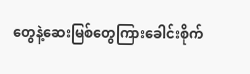တွေနဲ့ဆေးမြစ်တွေကြားခေါင်းစိုက်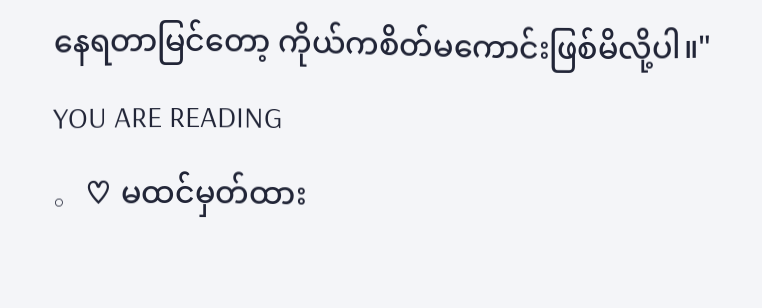နေရတာမြင်တော့ ကိုယ်ကစိတ်မကောင်းဖြစ်မိလို့ပါ။"
YOU ARE READING
。♡ မထင်မှတ်ထား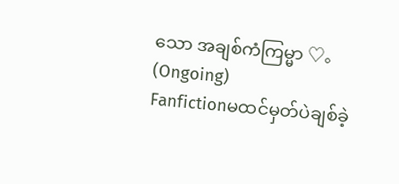သော အချစ်ကံကြမ္မာ ♡。(Ongoing)
Fanfictionမထင်မှတ်ပဲချစ်ခဲ့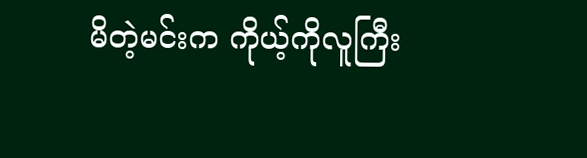မိတဲ့မင်းက ကိုယ့်ကိုလူကြီး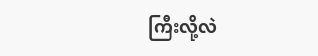ကြီးလို့လဲ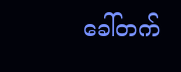ခေါ်တက်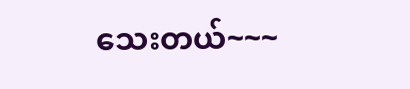သေးတယ်~~~